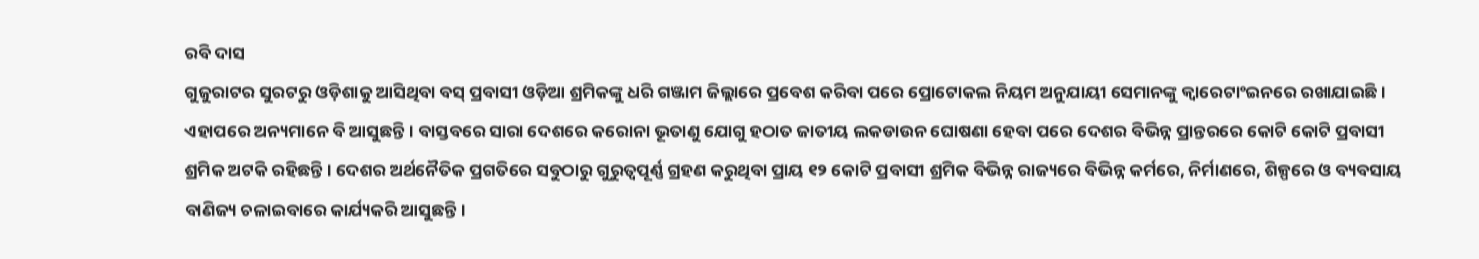ରବି ଦାସ
ଗୁଜୁରାଟର ସୁରଟରୁ ଓଡ଼ିଶାକୁ ଆସିଥିବା ବସ୍ ପ୍ରବାସୀ ଓଡ଼ିଆ ଶ୍ରମିକଙ୍କୁ ଧରି ଗଞ୍ଜାମ ଜିଲ୍ଲାରେ ପ୍ରବେଶ କରିବା ପରେ ପ୍ରୋଟୋକଲ ନିୟମ ଅନୁଯାୟୀ ସେମାନଙ୍କୁ କ୍ୱାରେଟାଂଇନରେ ରଖାଯାଇଛି। ଏହାପରେ ଅନ୍ୟମାନେ ବି ଆସୁଛନ୍ତି। ବାସ୍ତବରେ ସାରା ଦେଶରେ କରୋନା ଭୂତାଣୁ ଯୋଗୁ ହଠାତ ଜାତୀୟ ଲକଡାଉନ ଘୋଷଣା ହେବା ପରେ ଦେଶର ବିଭିନ୍ନ ପ୍ରାନ୍ତରରେ କୋଟି କୋଟି ପ୍ରବାସୀ ଶ୍ରମିକ ଅଟକି ରହିଛନ୍ତି । ଦେଶର ଅର୍ଥନୈତିକ ପ୍ରଗତିରେ ସବୁଠାରୁ ଗୁରୁତ୍ୱପୂର୍ଣ୍ଣ ଗ୍ରହଣ କରୁଥିବା ପ୍ରାୟ ୧୨ କୋଟି ପ୍ରବାସୀ ଶ୍ରମିକ ବିଭିନ୍ନ ରାଜ୍ୟରେ ବିଭିନ୍ନ କର୍ମରେ, ନିର୍ମାଣରେ, ଶିଳ୍ପରେ ଓ ବ୍ୟବସାୟ ବାଣିଜ୍ୟ ଚଳାଇବାରେ କାର୍ଯ୍ୟକରି ଆସୁଛନ୍ତି।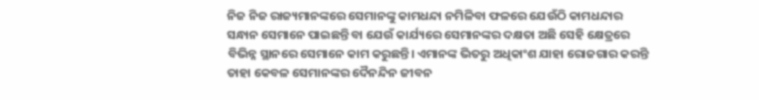ନିଜ ନିଜ ରାଜ୍ୟମାନଙ୍କରେ ସେମାନଙ୍କୁ କାମଧନ୍ଦା ନମିଳିବା ଫଳରେ ଯେଉଁଠି କାମଧନ୍ଦାର ସନ୍ଧାନ ସେମାନେ ପାଇଛନ୍ତି ବା ଯେଉଁ କାର୍ଯ୍ୟରେ ସେମାନଙ୍କର ଦକ୍ଷତା ଅଛି ସେହି କ୍ଷେତ୍ରରେ ବିଭିନ୍ନ ସ୍ଥାନରେ ସେମାନେ କାମ କରୁଛନ୍ତି। ଏମାନଙ୍କ ଭିତରୁ ଅଧିକାଂଶ ଯାହା ରୋଜଗାର କରନ୍ତି ତାହା କେବଳ ସେମାନଙ୍କର ଦୈନନ୍ଦିନ ଜୀବନ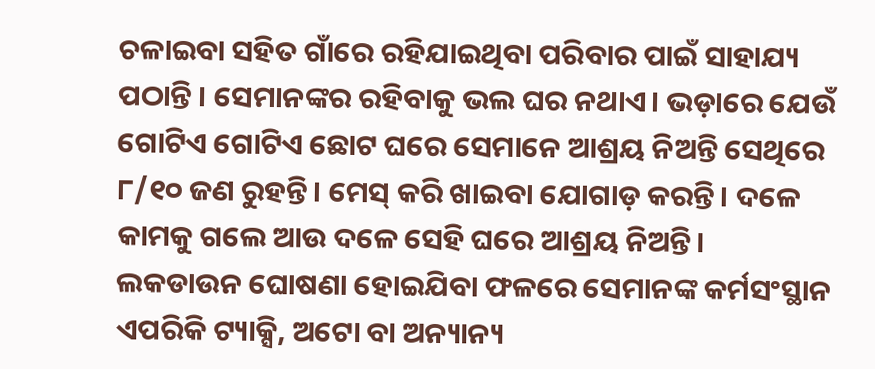ଚଳାଇବା ସହିତ ଗାଁରେ ରହିଯାଇଥିବା ପରିବାର ପାଇଁ ସାହାଯ୍ୟ ପଠାନ୍ତି । ସେମାନଙ୍କର ରହିବାକୁ ଭଲ ଘର ନଥାଏ। ଭଡ଼ାରେ ଯେଉଁ ଗୋଟିଏ ଗୋଟିଏ ଛୋଟ ଘରେ ସେମାନେ ଆଶ୍ରୟ ନିଅନ୍ତି ସେଥିରେ ୮/୧୦ ଜଣ ରୁହନ୍ତି। ମେସ୍ କରି ଖାଇବା ଯୋଗାଡ଼ କରନ୍ତି। ଦଳେ କାମକୁ ଗଲେ ଆଉ ଦଳେ ସେହି ଘରେ ଆଶ୍ରୟ ନିଅନ୍ତି।
ଲକଡାଉନ ଘୋଷଣା ହୋଇଯିବା ଫଳରେ ସେମାନଙ୍କ କର୍ମସଂସ୍ଥାନ ଏପରିକି ଟ୍ୟାକ୍ସି, ଅଟୋ ବା ଅନ୍ୟାନ୍ୟ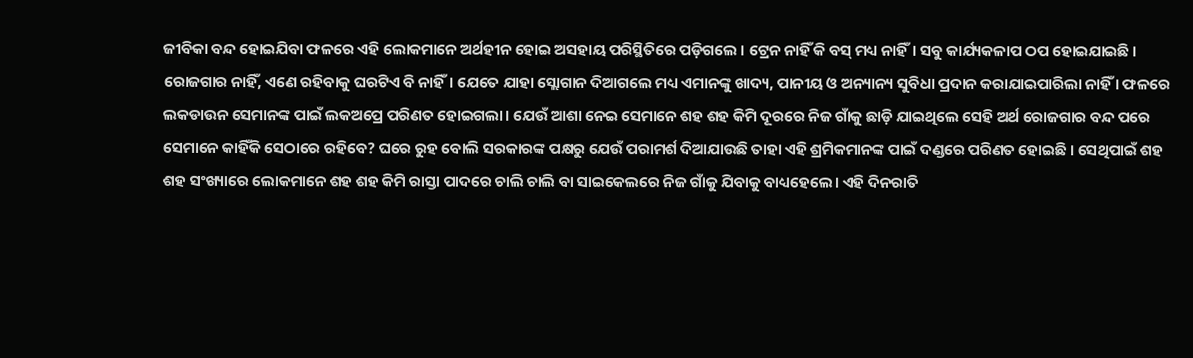ଜୀବିକା ବନ୍ଦ ହୋଇଯିବା ଫଳରେ ଏହି ଲୋକମାନେ ଅର୍ଥହୀନ ହୋଇ ଅସହାୟ ପରିସ୍ଥିତିରେ ପଡ଼ିଗଲେ । ଟ୍ରେନ ନାହିଁ କି ବସ୍ ମଧ୍ୟ ନାହିଁ। ସବୁ କାର୍ଯ୍ୟକଳାପ ଠପ ହୋଇଯାଇଛି । ରୋଜଗାର ନାହିଁ, ଏଣେ ରହିବାକୁ ଘରଟିଏ ବି ନାହିଁ। ଯେତେ ଯାହା ସ୍ଲୋଗାନ ଦିଆଗଲେ ମଧ୍ୟ ଏମାନଙ୍କୁ ଖାଦ୍ୟ, ପାନୀୟ ଓ ଅନ୍ୟାନ୍ୟ ସୁବିଧା ପ୍ରଦାନ କରାଯାଇପାରିଲା ନାହିଁ । ଫଳରେ ଲକଡାଉନ ସେମାନଙ୍କ ପାଇଁ ଲକଅପ୍ରେ ପରିଣତ ହୋଇଗଲା। ଯେଉଁ ଆଶା ନେଇ ସେମାନେ ଶହ ଶହ କିମି ଦୂରରେ ନିଜ ଗାଁକୁ ଛାଡ଼ି ଯାଇଥିଲେ ସେହି ଅର୍ଥ ରୋଜଗାର ବନ୍ଦ ପରେ ସେମାନେ କାହିଁକି ସେଠାରେ ରହିବେ? ଘରେ ରୁହ ବୋଲି ସରକାରଙ୍କ ପକ୍ଷରୁ ଯେଉଁ ପରାମର୍ଶ ଦିଆଯାଉଛି ତାହା ଏହି ଶ୍ରମିକମାନଙ୍କ ପାଇଁ ଦଣ୍ଡରେ ପରିଣତ ହୋଇଛି । ସେଥିପାଇଁ ଶହ ଶହ ସଂଖ୍ୟାରେ ଲୋକମାନେ ଶହ ଶହ କିମି ରାସ୍ତା ପାଦରେ ଚାଲି ଚାଲି ବା ସାଇକେଲରେ ନିଜ ଗାଁକୁ ଯିବାକୁ ବାଧ୍ୟହେଲେ। ଏହି ଦିନରାତି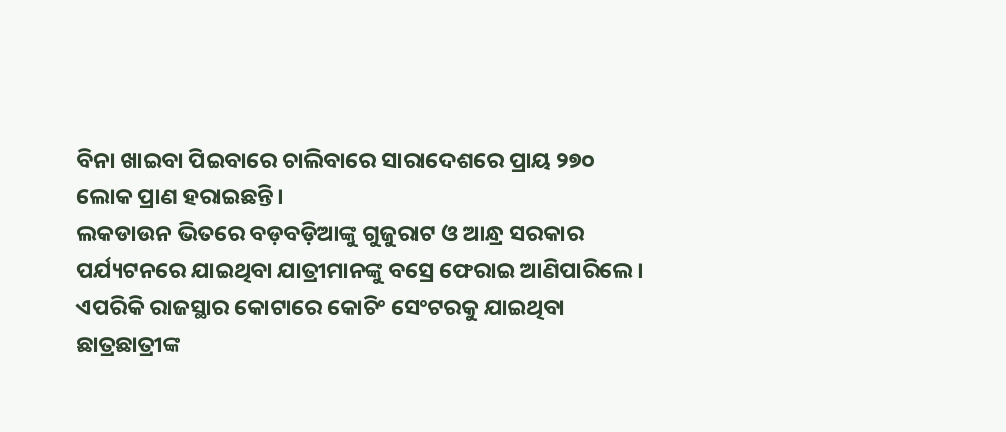ବିନା ଖାଇବା ପିଇବାରେ ଚାଲିବାରେ ସାରାଦେଶରେ ପ୍ରାୟ ୨୭୦ ଲୋକ ପ୍ରାଣ ହରାଇଛନ୍ତି।
ଲକଡାଉନ ଭିତରେ ବଡ଼ବଡ଼ିଆଙ୍କୁ ଗୁଜୁରାଟ ଓ ଆନ୍ଧ୍ର ସରକାର ପର୍ଯ୍ୟଟନରେ ଯାଇଥିବା ଯାତ୍ରୀମାନଙ୍କୁ ବସ୍ରେ ଫେରାଇ ଆଣିପାରିଲେ । ଏପରିକି ରାଜସ୍ଥାର କୋଟାରେ କୋଚିଂ ସେଂଟରକୁ ଯାଇଥିବା ଛାତ୍ରଛାତ୍ରୀଙ୍କ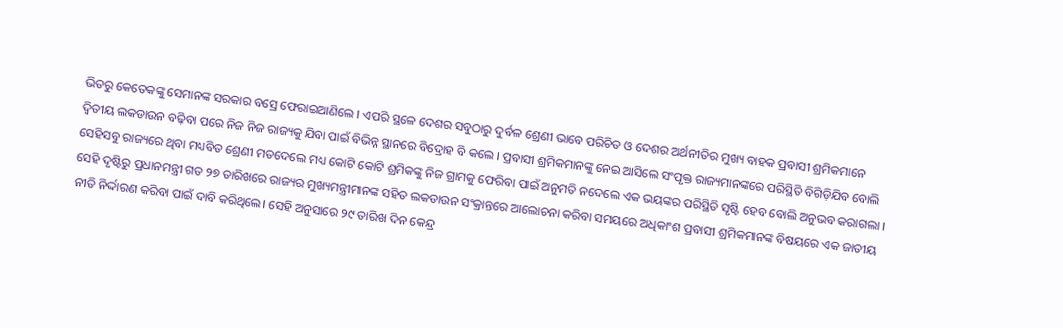ଭିତରୁ କେତେକଙ୍କୁ ସେମାନଙ୍କ ସରକାର ବସ୍ରେ ଫେରାଇଆଣିଲେ । ଏପରି ସ୍ଥଳେ ଦେଶର ସବୁଠାରୁ ଦୁର୍ବଳ ଶ୍ରେଣୀ ଭାବେ ପରିଚିତ ଓ ଦେଶର ଅର୍ଥନୀତିର ମୁଖ୍ୟ ବାହକ ପ୍ରବାସୀ ଶ୍ରମିକମାନେ ଦ୍ୱିତୀୟ ଲକଡାଉନ ବଢ଼ିବା ପରେ ନିଜ ନିଜ ରାଜ୍ୟକୁ ଯିବା ପାଇଁ ବିଭିନ୍ନ ସ୍ଥାନରେ ବିଦ୍ରୋହ ବି କଲେ । ପ୍ରବାସୀ ଶ୍ରମିକମାନଙ୍କୁ ନେଇ ଆସିଲେ ସଂପୃକ୍ତ ରାଜ୍ୟମାନଙ୍କରେ ପରିସ୍ଥିତି ବିଗିଡ଼ିଯିବ ବୋଲି ସେହିସବୁ ରାଜ୍ୟରେ ଥିବା ମଧ୍ୟବିତ ଶ୍ରେଣୀ ମତଦେଲେ ମଧ୍ୟ କୋଟି କୋଟି ଶ୍ରମିକଙ୍କୁ ନିଜ ଗ୍ରାମକୁ ଫେରିବା ପାଇଁ ଅନୁମତି ନଦେଲେ ଏକ ଭୟଙ୍କର ପରିସ୍ଥିତି ସୃଷ୍ଟି ହେବ ବୋଲି ଅନୁଭବ କରାଗଲା । ସେହି ଦୃଷ୍ଟିରୁ ପ୍ରଧାନମନ୍ତ୍ରୀ ଗତ ୨୭ ତାରିଖରେ ରାଜ୍ୟର ମୁଖ୍ୟମନ୍ତ୍ରୀମାନଙ୍କ ସହିତ ଲକଡାଉନ ସଂକ୍ରାନ୍ତରେ ଆଲୋଚନା କରିବା ସମୟରେ ଅଧିକାଂଶ ପ୍ରବାସୀ ଶ୍ରମିକମାନଙ୍କ ବିଷୟରେ ଏକ ଜାତୀୟ ନୀତି ନିର୍ଦ୍ଦାରଣ କରିବା ପାଇଁ ଦାବି କରିଥିଲେ। ସେହି ଅନୁସାରେ ୨୯ ତାରିଖ ଦିନ କେନ୍ଦ୍ର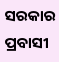ସରକାର ପ୍ରବାସୀ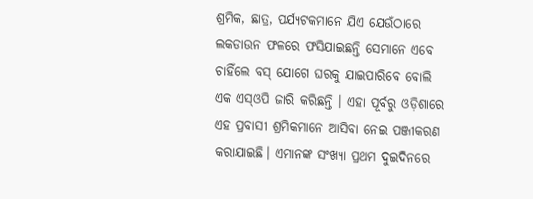ଶ୍ରମିକ, ଛାତ୍ର, ପର୍ଯ୍ୟଟକମାନେ ଯିଏ ଯେଉଁଠାରେ ଲକଡାଉନ ଫଳରେ ଫସିଯାଇଛନ୍ତି ସେମାନେ ଏବେ ଚାହିଁଲେ ବସ୍ ଯୋଗେ ଘରକୁ ଯାଇପାରିବେ ବୋଲି ଏକ ଏସ୍ଓପି ଜାରି କରିଛନ୍ତି । ଏହା ପୂର୍ବରୁ ଓଡ଼ିଶାରେ ଏହ ପ୍ରବାସୀ ଶ୍ରମିକମାନେ ଆସିବା ନେଇ ପଞ୍ଜୀକରଣ କରାଯାଇଛି। ଏମାନଙ୍କ ସଂଖ୍ୟା ପ୍ରଥମ ଦୁଇଦିନରେ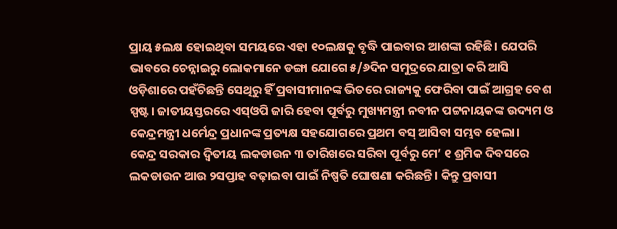ପ୍ରାୟ ୫ଲକ୍ଷ ହୋଇଥିବା ସମୟରେ ଏହା ୧୦ଲକ୍ଷକୁ ବୃଦ୍ଧି ପାଇବାର ଆଶଙ୍କା ରହିଛି। ଯେପରି ଭାବରେ ଚେନ୍ନାଇରୁ ଲୋକମାନେ ଡଙ୍ଗା ଯୋଗେ ୫/୬ଦିନ ସମୁଦ୍ରରେ ଯାତ୍ରା କରି ଆସି ଓଡ଼ିଶାରେ ପହଁଚିଛନ୍ତି ସେଥିରୁ ହିଁ ପ୍ରବାସୀମାନଙ୍କ ଭିତରେ ରାଜ୍ୟକୁ ଫେରିବା ପାଇଁ ଆଗ୍ରହ ବେଶ ସ୍ପଷ୍ଟ। ଜାତୀୟସ୍ତରରେ ଏସ୍ଓପି ଜାରି ହେବା ପୂର୍ବରୁ ମୁଖ୍ୟମନ୍ତ୍ରୀ ନବୀନ ପଟ୍ଟନାୟକଙ୍କ ଉଦ୍ୟମ ଓ କେନ୍ଦ୍ରମନ୍ତ୍ରୀ ଧର୍ମେନ୍ଦ୍ର ପ୍ରଧାନଙ୍କ ପ୍ରତ୍ୟକ୍ଷ ସହଯୋଗରେ ପ୍ରଥମ ବସ୍ ଆସିବା ସମ୍ଭବ ହେଲା।
କେନ୍ଦ୍ର ସରକାର ଦ୍ୱିତୀୟ ଲକଡାଉନ ୩ ତାରିଖରେ ସରିବା ପୂର୍ବରୁ ମେ’ ୧ ଶ୍ରମିକ ଦିବସରେ ଲକଡାଉନ ଆଉ ୨ସପ୍ତାହ ବଢ଼ାଇବା ପାଇଁ ନିଷ୍ପତି ଘୋଷଣା କରିଛନ୍ତି । କିନ୍ତୁ ପ୍ରବାସୀ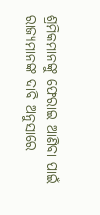ଶ୍ରମିକମାନଙ୍କୁ ଫେରାଇ ଆଣିବା ପାଇଁ ରାଜ୍ୟମାନଙ୍କ ଦାବି ଅନୁସାରେ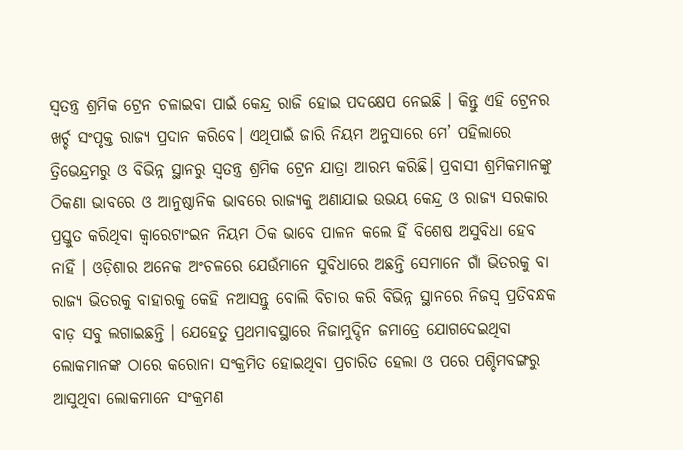ସ୍ୱତନ୍ତ୍ର ଶ୍ରମିକ ଟ୍ରେନ ଚଳାଇବା ପାଇଁ କେନ୍ଦ୍ର ରାଜି ହୋଇ ପଦକ୍ଷେପ ନେଇଛି । କିନ୍ତୁ ଏହି ଟ୍ରେନର ଖର୍ଚ୍ଚ ସଂପୃକ୍ତ ରାଜ୍ୟ ପ୍ରଦାନ କରିବେ। ଏଥିପାଇଁ ଜାରି ନିୟମ ଅନୁସାରେ ମେ’ ପହିଲାରେ ତ୍ରିଭେନ୍ଦ୍ରମରୁ ଓ ବିଭିନ୍ନ ସ୍ଥାନରୁ ସ୍ୱତନ୍ତ୍ର ଶ୍ରମିକ ଟ୍ରେନ ଯାତ୍ରା ଆରମ୍ଭ କରିଛି। ପ୍ରବାସୀ ଶ୍ରମିକମାନଙ୍କୁ ଠିକଣା ଭାବରେ ଓ ଆନୁଷ୍ଠାନିକ ଭାବରେ ରାଜ୍ୟକୁ ଅଣାଯାଇ ଉଭୟ କେନ୍ଦ୍ର ଓ ରାଜ୍ୟ ସରକାର ପ୍ରସ୍ତୁତ କରିଥିବା କ୍ୱାରେଟାଂଇନ ନିୟମ ଠିକ ଭାବେ ପାଳନ କଲେ ହିଁ ବିଶେଷ ଅସୁବିଧା ହେବ ନାହିଁ । ଓଡ଼ିଶାର ଅନେକ ଅଂଚଳରେ ଯେଉଁମାନେ ସୁବିଧାରେ ଅଛନ୍ତି ସେମାନେ ଗାଁ ଭିତରକୁ ବା ରାଜ୍ୟ ଭିତରକୁ ବାହାରକୁ କେହି ନଆସନ୍ତୁ ବୋଲି ବିଚାର କରି ବିଭିନ୍ନ ସ୍ଥାନରେ ନିଜସ୍ୱ ପ୍ରତିବନ୍ଧକ ବାଡ଼ ସବୁ ଲଗାଇଛନ୍ତି । ଯେହେତୁ ପ୍ରଥମାବସ୍ଥାରେ ନିଜାମୁଦ୍ଦିନ ଜମାତ୍ରେ ଯୋଗଦେଇଥିବା ଲୋକମାନଙ୍କ ଠାରେ କରୋନା ସଂକ୍ରମିତ ହୋଇଥିବା ପ୍ରଚାରିତ ହେଲା ଓ ପରେ ପଶ୍ଚିମବଙ୍ଗରୁ ଆସୁଥିବା ଲୋକମାନେ ସଂକ୍ରମଣ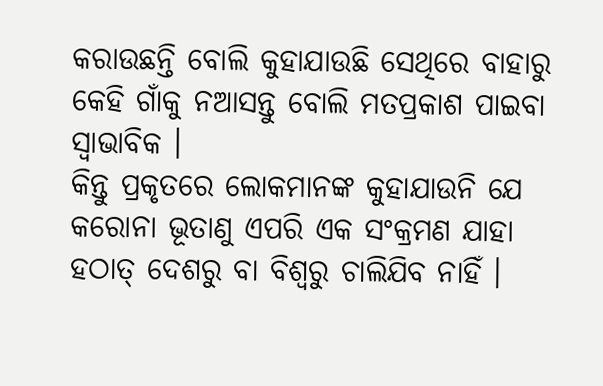କରାଉଛନ୍ତି ବୋଲି କୁହାଯାଉଛି ସେଥିରେ ବାହାରୁ କେହି ଗାଁକୁ ନଆସନ୍ତୁ ବୋଲି ମତପ୍ରକାଶ ପାଇବା ସ୍ୱାଭାବିକ ।
କିନ୍ତୁ ପ୍ରକୃତରେ ଲୋକମାନଙ୍କ କୁହାଯାଉନି ଯେ କରୋନା ଭୂତାଣୁ ଏପରି ଏକ ସଂକ୍ରମଣ ଯାହା ହଠାତ୍ ଦେଶରୁ ବା ବିଶ୍ୱରୁ ଚାଲିଯିବ ନାହିଁ ।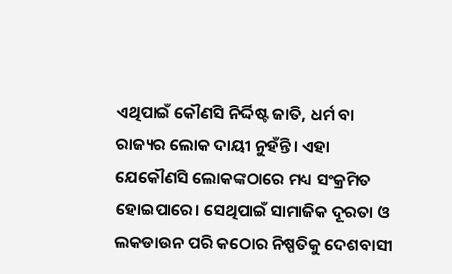ଏଥିପାଇଁ କୌଣସି ନିର୍ଦ୍ଦିଷ୍ଟ ଜାତି, ଧର୍ମ ବା ରାଜ୍ୟର ଲୋକ ଦାୟୀ ନୁହଁନ୍ତି। ଏହା ଯେକୌଣସି ଲୋକଙ୍କଠାରେ ମଧ୍ୟ ସଂକ୍ରମିତ ହୋଇପାରେ। ସେଥିପାଇଁ ସାମାଜିକ ଦୂରତା ଓ ଲକଡାଉନ ପରି କଠୋର ନିଷ୍ପତିକୁ ଦେଶବାସୀ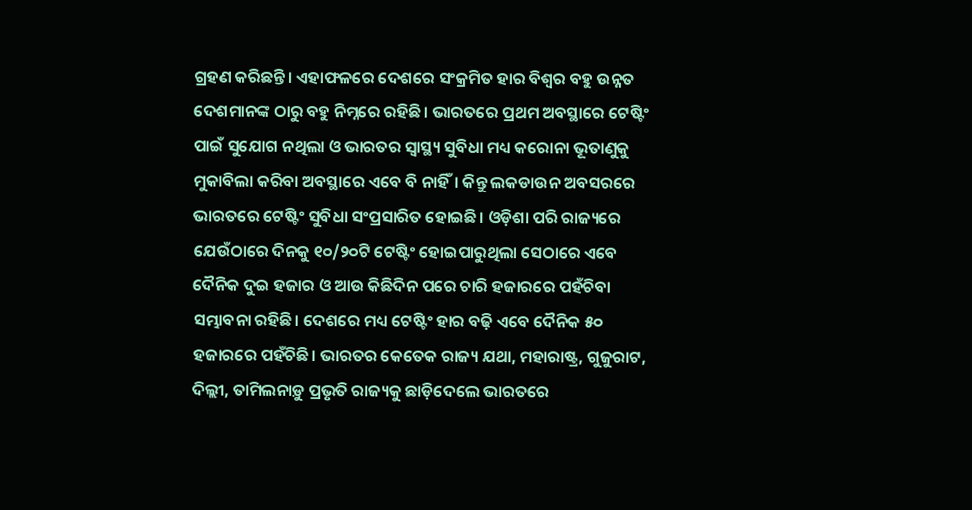ଗ୍ରହଣ କରିଛନ୍ତି। ଏହାଫଳରେ ଦେଶରେ ସଂକ୍ରମିତ ହାର ବିଶ୍ୱର ବହୁ ଉନ୍ନତ ଦେଶମାନଙ୍କ ଠାରୁ ବହୁ ନିମ୍ନରେ ରହିଛି। ଭାରତରେ ପ୍ରଥମ ଅବସ୍ଥାରେ ଟେଷ୍ଟିଂ ପାଇଁ ସୁଯୋଗ ନଥିଲା ଓ ଭାରତର ସ୍ୱାସ୍ଥ୍ୟ ସୁବିଧା ମଧ୍ୟ କରୋନା ଭୂତାଣୁକୁ ମୁକାବିଲା କରିବା ଅବସ୍ଥାରେ ଏବେ ବି ନାହିଁ। କିନ୍ତୁ ଲକଡାଉନ ଅବସରରେ ଭାରତରେ ଟେଷ୍ଟିଂ ସୁବିଧା ସଂପ୍ରସାରିତ ହୋଇଛି। ଓଡ଼ିଶା ପରି ରାଜ୍ୟରେ ଯେଉଁଠାରେ ଦିନକୁ ୧୦/୨୦ଟି ଟେଷ୍ଟିଂ ହୋଇପାରୁଥିଲା ସେଠାରେ ଏବେ ଦୈନିକ ଦୁଇ ହଜାର ଓ ଆଉ କିଛିଦିନ ପରେ ଚାରି ହଜାରରେ ପହଁଚିବା ସମ୍ଭାବନା ରହିଛି। ଦେଶରେ ମଧ୍ୟ ଟେଷ୍ଟିଂ ହାର ବଢ଼ି ଏବେ ଦୈନିକ ୫୦ ହଜାରରେ ପହଁଚିଛି। ଭାରତର କେତେକ ରାଜ୍ୟ ଯଥା, ମହାରାଷ୍ଟ୍ର, ଗୁଜୁରାଟ, ଦିଲ୍ଲୀ, ତାମିଲନାଡ଼ୁ ପ୍ରଭୃତି ରାଜ୍ୟକୁ ଛାଡ଼ିଦେଲେ ଭାରତରେ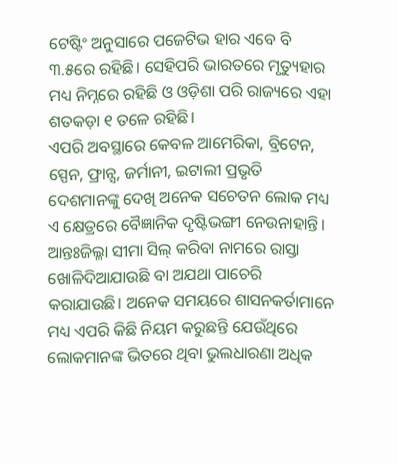ଟେଷ୍ଟିଂ ଅନୁସାରେ ପଜେଟିଭ ହାର ଏବେ ବି ୩.୫ରେ ରହିଛି। ସେହିପରି ଭାରତରେ ମୃତ୍ୟୁହାର ମଧ୍ୟ ନିମ୍ନରେ ରହିଛି ଓ ଓଡ଼ିଶା ପରି ରାଜ୍ୟରେ ଏହା ଶତକଡ଼ା ୧ ତଳେ ରହିଛି।
ଏପରି ଅବସ୍ଥାରେ କେବଳ ଆମେରିକା, ବ୍ରିଟେନ, ସ୍ପେନ, ଫ୍ରାନ୍ସ, ଜର୍ମାନୀ, ଇଟାଲୀ ପ୍ରଭୃତି ଦେଶମାନଙ୍କୁ ଦେଖି ଅନେକ ସଚେତନ ଲୋକ ମଧ୍ୟ ଏ କ୍ଷେତ୍ରରେ ବୈଜ୍ଞାନିକ ଦୃଷ୍ଟିଭଙ୍ଗୀ ନେଉନାହାନ୍ତି। ଆନ୍ତଃଜିଲ୍ଳା ସୀମା ସିଲ୍ କରିବା ନାମରେ ରାସ୍ତା ଖୋଳିଦିଆଯାଉଛି ବା ଅଯଥା ପାଚେରି କରାଯାଉଛି। ଅନେକ ସମୟରେ ଶାସନକର୍ତାମାନେ ମଧ୍ୟ ଏପରି କିଛି ନିୟମ କରୁଛନ୍ତି ଯେଉଁଥିରେ ଲୋକମାନଙ୍କ ଭିତରେ ଥିବା ଭୁଲଧାରଣା ଅଧିକ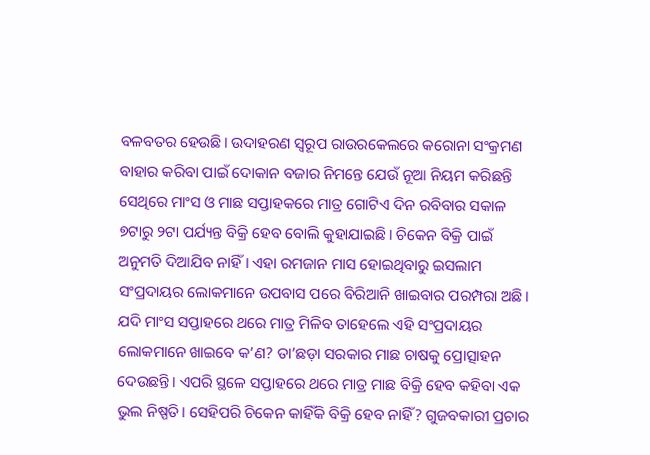ବଳବତର ହେଉଛି। ଉଦାହରଣ ସ୍ୱରୂପ ରାଉରକେଲରେ କରୋନା ସଂକ୍ରମଣ ବାହାର କରିବା ପାଇଁ ଦୋକାନ ବଜାର ନିମନ୍ତେ ଯେଉଁ ନୂଆ ନିୟମ କରିଛନ୍ତି ସେଥିରେ ମାଂସ ଓ ମାଛ ସପ୍ତାହକରେ ମାତ୍ର ଗୋଟିଏ ଦିନ ରବିବାର ସକାଳ ୭ଟାରୁ ୨ଟା ପର୍ଯ୍ୟନ୍ତ ବିକ୍ରି ହେବ ବୋଲି କୁହାଯାଇଛି। ଚିକେନ ବିକ୍ରି ପାଇଁ ଅନୁମତି ଦିଆଯିବ ନାହିଁ। ଏହା ରମଜାନ ମାସ ହୋଇଥିବାରୁ ଇସଲାମ ସଂପ୍ରଦାୟର ଲୋକମାନେ ଉପବାସ ପରେ ବିରିଆନି ଖାଇବାର ପରମ୍ପରା ଅଛି। ଯଦି ମାଂସ ସପ୍ତାହରେ ଥରେ ମାତ୍ର ମିଳିବ ତାହେଲେ ଏହି ସଂପ୍ରଦାୟର ଲୋକମାନେ ଖାଇବେ କ’ଣ? ତା’ଛଡ଼ା ସରକାର ମାଛ ଚାଷକୁ ପ୍ରୋତ୍ସାହନ ଦେଉଛନ୍ତି। ଏପରି ସ୍ଥଳେ ସପ୍ତାହରେ ଥରେ ମାତ୍ର ମାଛ ବିକ୍ରି ହେବ କହିବା ଏକ ଭୁଲ ନିଷ୍ପତି। ସେହିପରି ଚିକେନ କାହିଁକି ବିକ୍ରି ହେବ ନାହିଁ? ଗୁଜବକାରୀ ପ୍ରଚାର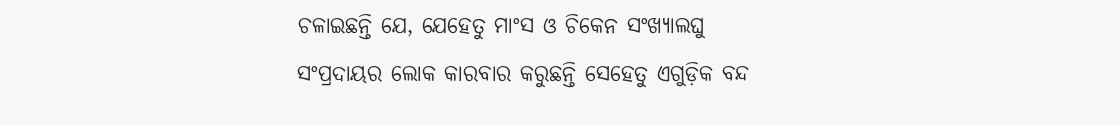ଚଳାଇଛନ୍ତି ଯେ, ଯେହେତୁ ମାଂସ ଓ ଚିକେନ ସଂଖ୍ୟାଲଘୁ ସଂପ୍ରଦାୟର ଲୋକ କାରବାର କରୁଛନ୍ତି ସେହେତୁ ଏଗୁଡ଼ିକ ବନ୍ଦ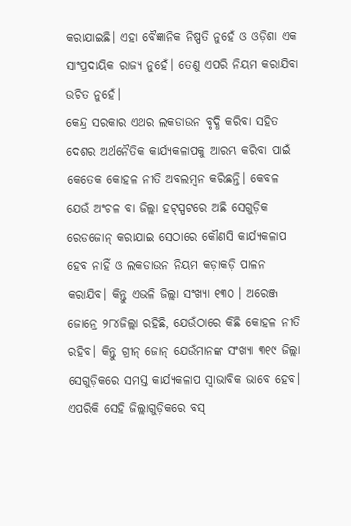କରାଯାଇଛି। ଏହା ବୈଜ୍ଞାନିକ ନିଷ୍ପତି ନୁହେଁ ଓ ଓଡ଼ିଶା ଏକ ସାଂପ୍ରଦାୟିକ ରାଜ୍ୟ ନୁହେଁ। ତେଣୁ ଏପରି ନିୟମ କରାଯିବା ଉଚିତ ନୁହେଁ।
କେନ୍ଦ୍ର ସରକାର ଏଥର ଲକଡାଉନ ବୃଦ୍ଧି କରିବା ସହିତ ଦେଶର ଅର୍ଥନୈତିକ କାର୍ଯ୍ୟକଳାପକୁ ଆରମ୍ଭ କରିବା ପାଇଁ କେତେକ କୋହଳ ନୀତି ଅବଲମ୍ବନ କରିଛନ୍ତି। କେବଳ ଯେଉଁ ଅଂଚଳ ବା ଜିଲ୍ଲା ହଟ୍ସ୍ପଟରେ ଅଛି ସେଗୁଡ଼ିକ ରେଡଜୋନ୍ କରାଯାଇ ସେଠାରେ କୌଣସି କାର୍ଯ୍ୟକଳାପ ହେବ ନାହିଁ ଓ ଲକଡାଉନ ନିୟମ କଡ଼ାକଡ଼ି ପାଳନ କରାଯିବ। କିନ୍ତୁ ଏଭଳି ଜିଲ୍ଲା ସଂଖ୍ୟା ୧୩୦ । ଅରେଞ୍ଜ ଜୋନ୍ରେ ୨୮୪ଜିଲ୍ଲା ରହିଛି, ଯେଉଁଠାରେ କିଛି କୋହଳ ନୀତି ରହିବ। କିନ୍ତୁ ଗ୍ରୀନ୍ ଜୋନ୍ ଯେଉଁମାନଙ୍କ ସଂଖ୍ୟା ୩୧୯ ଜିଲ୍ଲା ସେଗୁଡ଼ିକରେ ସମସ୍ତ କାର୍ଯ୍ୟକଳାପ ସ୍ୱାଭାବିକ ଭାବେ ହେବ। ଏପରିକି ସେହି ଜିଲ୍ଲାଗୁଡ଼ିକରେ ବସ୍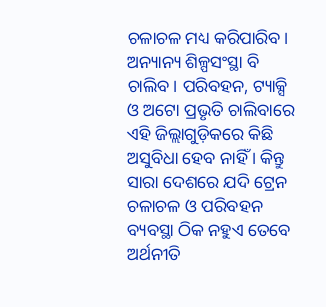ଚଳାଚଳ ମଧ୍ୟ କରିପାରିବ। ଅନ୍ୟାନ୍ୟ ଶିଳ୍ପସଂସ୍ଥା ବି ଚାଲିବ। ପରିବହନ, ଟ୍ୟାକ୍ସି ଓ ଅଟୋ ପ୍ରଭୃତି ଚାଲିବାରେ ଏହି ଜିଲ୍ଲାଗୁଡ଼ିକରେ କିଛି ଅସୁବିଧା ହେବ ନାହିଁ । କିନ୍ତୁ ସାରା ଦେଶରେ ଯଦି ଟ୍ରେନ ଚଳାଚଳ ଓ ପରିବହନ ବ୍ୟବସ୍ଥା ଠିକ ନହୁଏ ତେବେ ଅର୍ଥନୀତି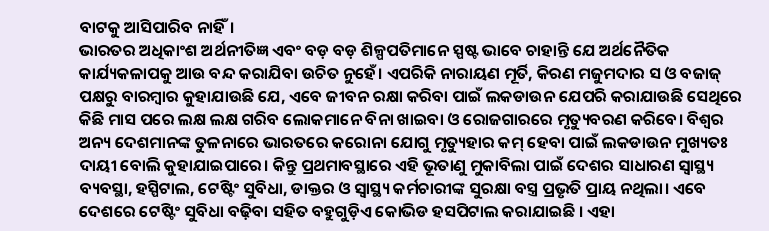ବାଟକୁ ଆସିପାରିବ ନାହିଁ।
ଭାରତର ଅଧିକାଂଶ ଅର୍ଥନୀତିଜ୍ଞ ଏବଂ ବଡ଼ ବଡ଼ ଶିଳ୍ପପତିମାନେ ସ୍ପଷ୍ଟ ଭାବେ ଚାହାନ୍ତି ଯେ ଅର୍ଥନୈତିକ କାର୍ଯ୍ୟକଳାପକୁ ଆଉ ବନ୍ଦ କରାଯିବା ଉଚିତ ନୁହେଁ। ଏପରିକି ନାରାୟଣ ମୂର୍ତି, କିରଣ ମଜୁମଦାର ସ ଓ ବଜାଜ୍ ପକ୍ଷରୁ ବାରମ୍ବାର କୁହାଯାଉଛି ଯେ, ଏବେ ଜୀବନ ରକ୍ଷା କରିବା ପାଇଁ ଲକଡାଉନ ଯେପରି କରାଯାଉଛି ସେଥିରେ କିଛି ମାସ ପରେ ଲକ୍ଷ ଲକ୍ଷ ଗରିବ ଲୋକମାନେ ବିନା ଖାଇବା ଓ ରୋଜଗାରରେ ମୃତ୍ୟୁବରଣ କରିବେ। ବିଶ୍ୱର ଅନ୍ୟ ଦେଶମାନଙ୍କ ତୁଳନାରେ ଭାରତରେ କରୋନା ଯୋଗୁ ମୃତ୍ୟୁହାର କମ୍ ହେବା ପାଇଁ ଲକଡାଉନ ମୁଖ୍ୟତଃ ଦାୟୀ ବୋଲି କୁହାଯାଇପାରେ। କିନ୍ତୁ ପ୍ରଥମାବସ୍ଥାରେ ଏହି ଭୂତାଣୁ ମୁକାବିଲା ପାଇଁ ଦେଶର ସାଧାରଣ ସ୍ୱାସ୍ଥ୍ୟ ବ୍ୟବସ୍ଥା, ହସ୍ପିଟାଲ, ଟେଷ୍ଟିଂ ସୁବିଧା, ଡାକ୍ତର ଓ ସ୍ୱାସ୍ଥ୍ୟ କର୍ମଚାରୀଙ୍କ ସୁରକ୍ଷା ବସ୍ତ୍ର ପ୍ରଭୃତି ପ୍ରାୟ ନଥିଲା। ଏବେ ଦେଶରେ ଟେଷ୍ଟିଂ ସୁବିଧା ବଢ଼ିବା ସହିତ ବହୁଗୁଡ଼ିଏ କୋଭିଡ ହସପିଟାଲ କରାଯାଇଛି । ଏହା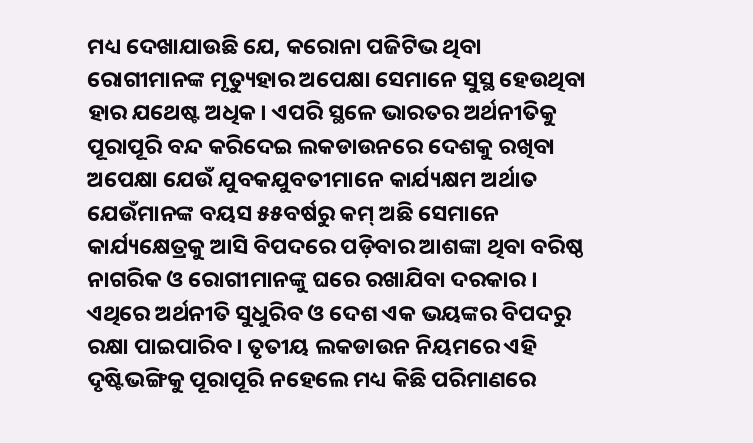ମଧ୍ୟ ଦେଖାଯାଉଛି ଯେ, କରୋନା ପଜିଟିଭ ଥିବା ରୋଗୀମାନଙ୍କ ମୃତ୍ୟୁହାର ଅପେକ୍ଷା ସେମାନେ ସୁସ୍ଥ ହେଉଥିବା ହାର ଯଥେଷ୍ଟ ଅଧିକ। ଏପରି ସ୍ଥଳେ ଭାରତର ଅର୍ଥନୀତିକୁ ପୂରାପୂରି ବନ୍ଦ କରିଦେଇ ଲକଡାଉନରେ ଦେଶକୁ ରଖିବା ଅପେକ୍ଷା ଯେଉଁ ଯୁବକଯୁବତୀମାନେ କାର୍ଯ୍ୟକ୍ଷମ ଅର୍ଥାତ ଯେଉଁମାନଙ୍କ ବୟସ ୫୫ବର୍ଷରୁ କମ୍ ଅଛି ସେମାନେ କାର୍ଯ୍ୟକ୍ଷେତ୍ରକୁ ଆସି ବିପଦରେ ପଡ଼ିବାର ଆଶଙ୍କା ଥିବା ବରିଷ୍ଠ ନାଗରିକ ଓ ରୋଗୀମାନଙ୍କୁ ଘରେ ରଖାଯିବା ଦରକାର । ଏଥିରେ ଅର୍ଥନୀତି ସୁଧୁରିବ ଓ ଦେଶ ଏକ ଭୟଙ୍କର ବିପଦରୁ ରକ୍ଷା ପାଇପାରିବ। ତୃତୀୟ ଲକଡାଉନ ନିୟମରେ ଏହି ଦୃଷ୍ଟିଭଙ୍ଗିକୁ ପୂରାପୂରି ନହେଲେ ମଧ୍ୟ କିଛି ପରିମାଣରେ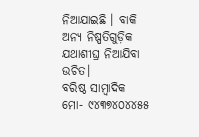ନିଆଯାଇଛି । ବାକି ଅନ୍ୟ ନିଷ୍ପତିଗୁଡ଼ିକ ଯଥାଶୀଘ୍ର ନିଆଯିବା ଉଚିତ।
ବରିଷ୍ଠ ସାମ୍ବାଦିକ
ମୋ- ୯୪୩୭୪୦୪୪୫୫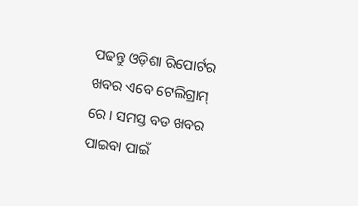ପଢନ୍ତୁ ଓଡ଼ିଶା ରିପୋର୍ଟର ଖବର ଏବେ ଟେଲିଗ୍ରାମ୍ ରେ। ସମସ୍ତ ବଡ ଖବର ପାଇବା ପାଇଁ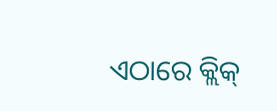ଏଠାରେ କ୍ଲିକ୍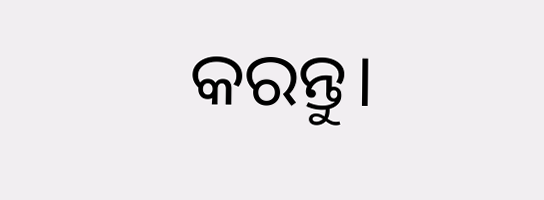କରନ୍ତୁ।